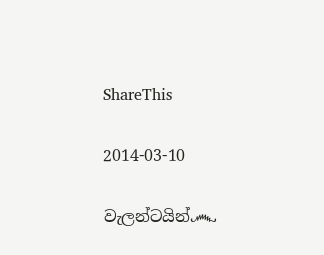ShareThis

2014-03-10

වැලන්ටයින්෴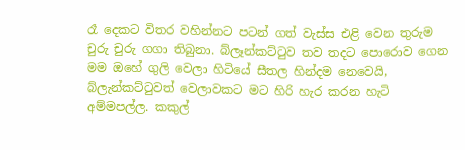රෑ දෙකට විතර වහින්නට පටන් ගත් වැස්ස එළි වෙන තුරුම චුරු චුරු ගගා තිබුනා. බ්ලෑන්කට්ටුව තව තදට පොරොව ගෙන මම ඔහේ ගුලි වෙලා හිටියේ සීතල හින්දම නෙවෙයි, බ්ලැන්කට්ටුවත් වෙලාවකට මට හිරි හැර කරන හැටි අම්මපල්ල. කකුල්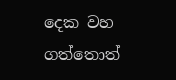දෙක වහ ගත්තොත්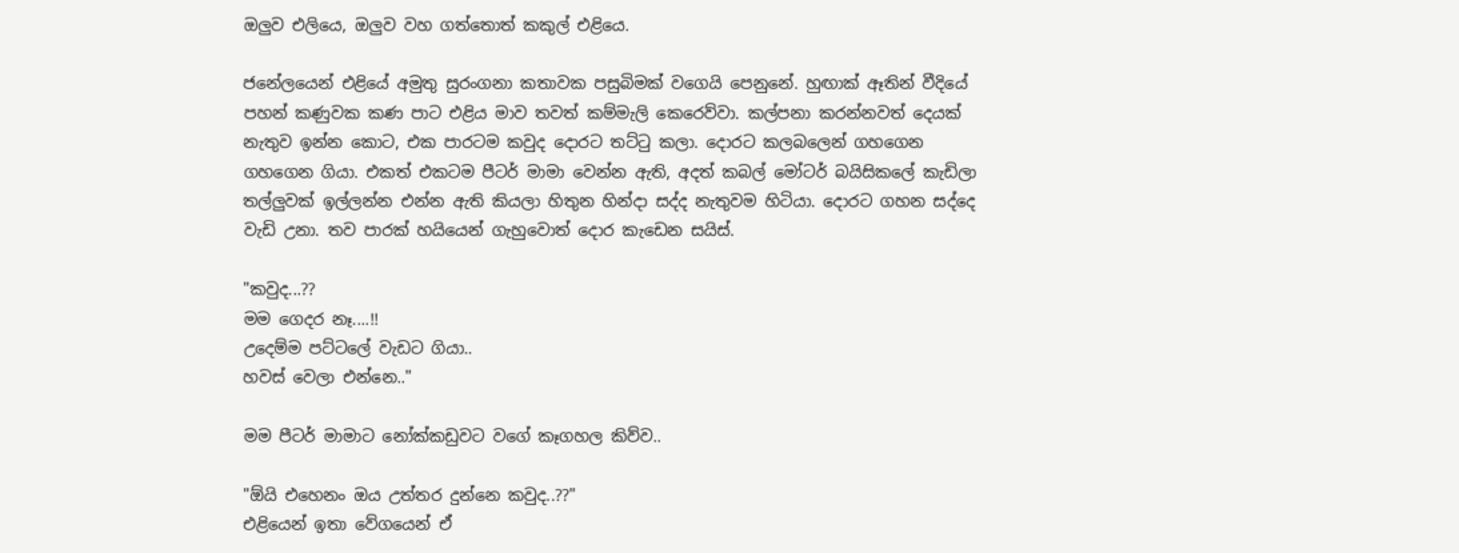ඔලුව එලියෙ, ඔලුව වහ ගත්තොත් කකුල් එළියෙ.

ජනේලයෙන් එළියේ අමුතු සුරංගනා කතාවක පසුබිමක් වගෙයි පෙනුනේ. හුඟාක් ඈතින් වීදියේ පහන් කණුවක කණ පාට එළිය මාව තවත් කම්මැලි කෙරෙව්වා. කල්පනා කරන්නවත් දෙයක් නැතුව ඉන්න කොට, එක පාරටම කවුද දොරට තට්ටු කලා. දොරට කලබලෙන් ගහගෙන ගහගෙන ගියා. එකත් එකටම පීටර් මාමා වෙන්න ඇති, අදත් කබල් මෝටර් බයිසිකලේ කැඩිලා තල්ලුවක් ඉල්ලන්න එන්න ඇති කියලා හිතුන හින්දා සද්ද නැතුවම හිටියා. දොරට ගහන සද්දෙ වැඩි උනා. තව පාරක් හයියෙන් ගැහුවොත් දොර කැඩෙන සයිස්.

"කවුද...??
මම ගෙදර නෑ....!!
උදෙම්ම පට්ටලේ වැඩට ගියා..
හවස් වෙලා එන්නෙ.."

මම පීටර් මාමාට නෝක්කඩුවට වගේ කෑගහල කිව්ව..

"ඕයි එහෙනං ඔය උත්තර දුන්නෙ කවුද..??"
එළියෙන් ඉතා වේගයෙන් ඒ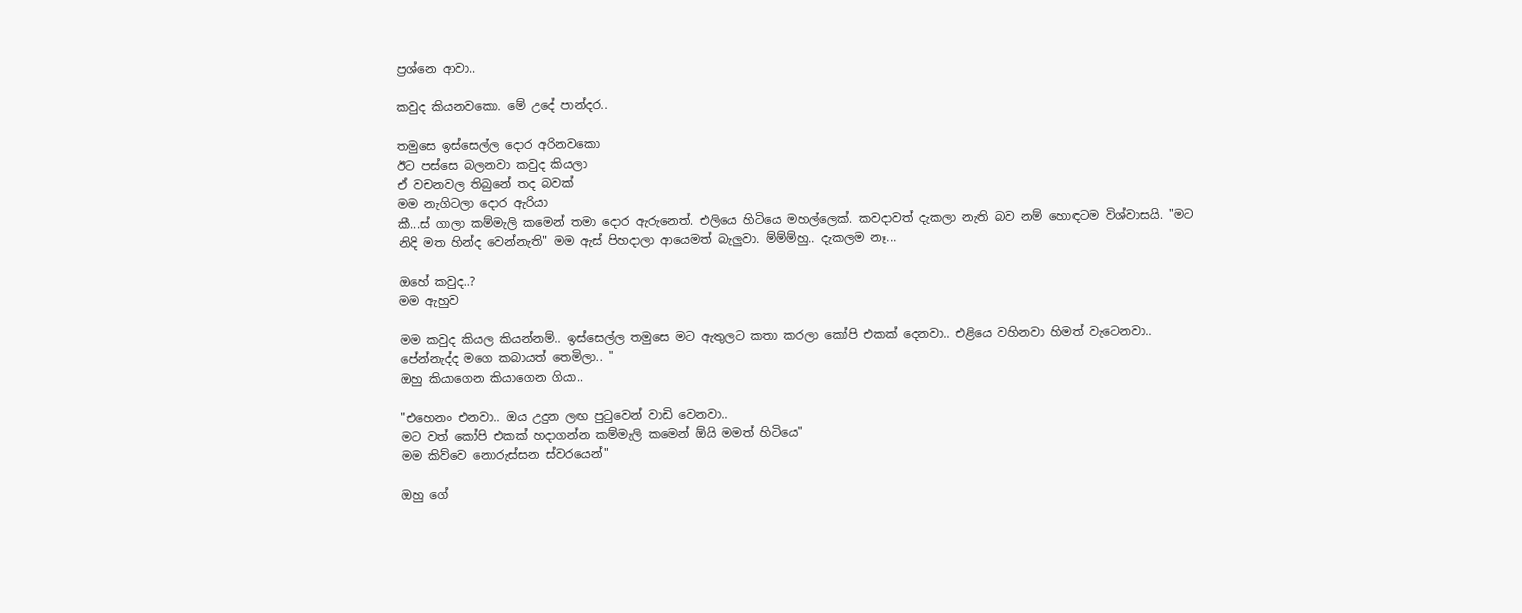ප්‍රශ්නෙ ආවා..

කවුද කියනවකො. මේ උදේ පාන්දර..

තමුසෙ ඉස්සෙල්ල දොර අරිනවකො
ඊට පස්සෙ බලනවා කවුද කියලා
ඒ වචනවල තිබුනේ තද බවක්
මම නැගිටලා දොර ඇරියා
කී...ස් ගාලා කම්මැලි කමෙන් තමා දොර ඇරුනෙත්. එලියෙ හිටියෙ මහල්ලෙක්. කවදාවත් දැකලා නැති බව නම් හොඳටම විශ්වාසයි. "මට නිදි මත හින්ද වෙන්නැති" මම ඇස් පිහදාලා ආයෙමත් බැලුවා. ම්ම්ම්හු.. දැකලම නෑ...

ඔහේ කවුද..?
මම ඇහුව

මම කවුද කියල කියන්නම්.. ඉස්සෙල්ල තමුසෙ මට ඇතුලට කතා කරලා කෝපි එකක් දෙනවා.. එළියෙ වහිනවා හිමත් වැටෙනවා.. පේන්නැද්ද මගෙ කබායත් තෙමිලා.. "
ඔහු කියාගෙන කියාගෙන ගියා..

"එහෙනං එනවා.. ඔය උදුන ලඟ පුටුවෙන් වාඩි වෙනවා..
මට වත් කෝපි එකක් හදාගන්න කම්මැලි කමෙන් ඕයි මමත් හිටියෙ"
මම කිව්වෙ නොරුස්සන ස්වරයෙන්"

ඔහු ගේ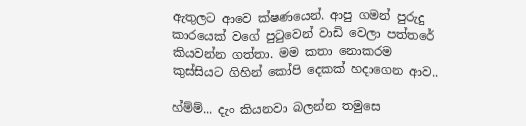ඇතුලට ආවෙ ක්ෂණයෙන්. ආපු ගමන් පුරුදු කාරයෙක් වගේ පුටුවෙන් වාඩි වෙලා පත්තරේ කියවන්න ගත්තා. මම කතා නොකරම කුස්සියට ගිහින් කෝපි දෙකක් හදාගෙන ආව..

හ්ම්ම්... දැං කියනවා බලන්න තමුසෙ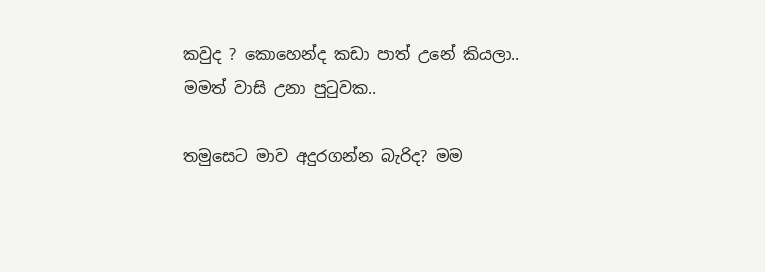කවුද ? කොහෙන්ද කඩා පාත් උනේ කියලා..
මමත් වාසි උනා පුටුවක..

තමුසෙට මාව අදුරගන්න බැරිද? මම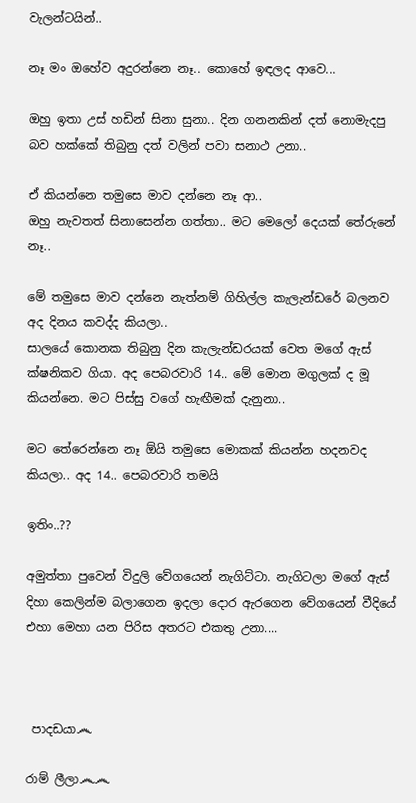වැලන්ටයින්..

නෑ මං ඔහේව අදුරන්නෙ නෑ.. කොහේ ඉඳලද ආවෙ...

ඔහු ඉතා උස් හඩින් සිනා සුනා.. දින ගනනකින් දත් නොමැදපු බව හක්කේ තිබුනු දත් වලින් පවා සනාථ උනා..

ඒ කියන්නෙ තමුසෙ මාව දන්නෙ නෑ ආ..
ඔහු නැවතත් සිනාසෙන්න ගත්තා.. මට මෙලෝ දෙයක් තේරුනේ නෑ..

මේ තමුසෙ මාව දන්නෙ නැත්නම් ගිහිල්ල කැලැන්ඩරේ බලනව අද දිනය කවද්ද කියලා..
සාලයේ කොනක තිබුනු දින කැලැන්ඩරයක් වෙත මගේ ඇස් ක්ෂනිකව ගියා. අද පෙබරවාරි 14.. මේ මොන මගුලක් ද මූ කියන්නෙ. මට පිස්සු වගේ හැඟීමක් දැනුනා..

මට තේරෙන්නෙ නෑ ඕයි තමුසෙ මොකක් කියන්න හදනවද කියලා.. අද 14.. පෙබරවාරි තමයි

ඉතිං..??

අමුත්තා පුවෙන් විදුලි වේගයෙන් නැගිට්ටා. නැගිටලා මගේ ඇස් දිහා කෙලින්ම බලාගෙන ඉදලා දොර ඇරගෙන වේගයෙන් වීදියේ එහා මෙහා යන පිරිස අතරට එකතු උනා....



 පාදඩයා෴

රාම් ලීලා෴෴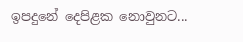ඉපදුනේ දෙපිළක නොවුනට...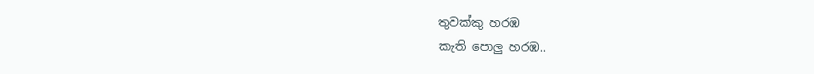තුවක්කු හරඹ
කැති පොලු හරඹ..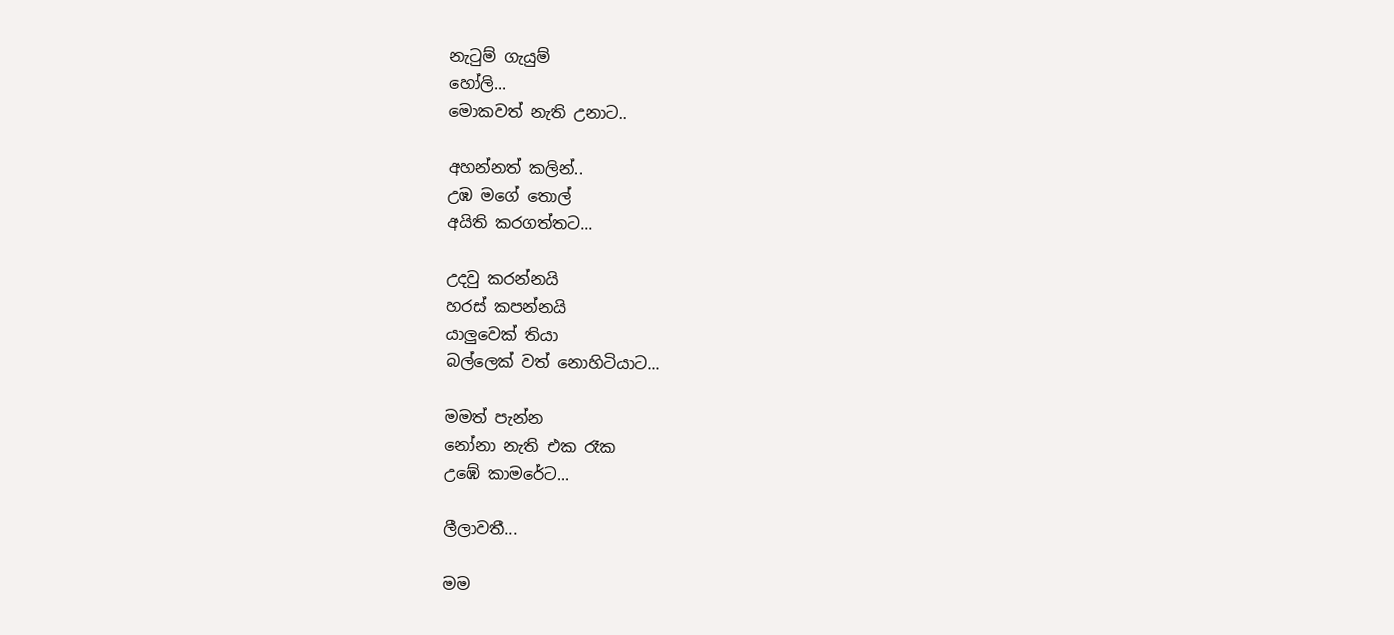නැටුම් ගැයුම්
හෝලි...
මොකවත් නැති උනාට..

අහන්නත් කලින්..
උඹ මගේ තොල්
අයිති කරගත්තට...

උදවු කරන්නයි
හරස් කපන්නයි
යාලුවෙක් තියා
බල්ලෙක් වත් නොහිටියාට...

මමත් පැන්න
නෝනා නැති එක රෑක
උඹේ කාමරේට...

ලීලාවතී...

මම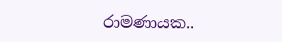රාමණායක..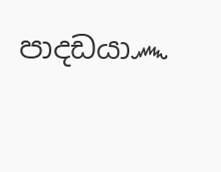පාදඩයා෴